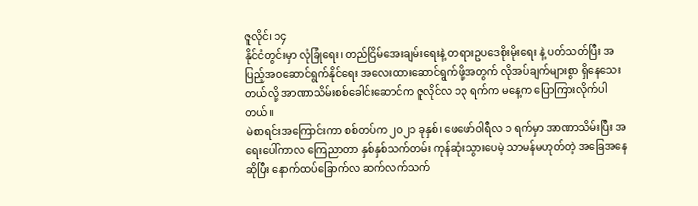ဇူလိုင်၊ ၁၄
နိုင်ငံတွင်းမှာ လုံခြုံရေး၊ တည်ငြိမ်အေးချမ်းရေးနဲ့ တရားဥပဒေစိုးမိုးရေး နဲ့ ပတ်သတ်ပြီး အပြည့်အဝဆောင်ရွက်နိုင်ရေး အလေးထားဆောင်ရွက်ဖို့အတွက် လိုအပ်ချက်များစွာ ရှိနေသေးတယ်လို့ အာဏာသိမ်းစစ်ခေါင်းဆောင်က ဇူလိုင်လ ၁၃ ရက်က မနေ့က ပြောကြားလိုက်ပါတယ်။
မဲစာရင်းအကြောင်းကာ စစ်တပ်က ၂၀၂၁ ခုနှစ်၊ ဖေဖော်ဝါရီလ ၁ ရက်မှာ အာဏာသိမ်းပြီး အရေးပေါ်ကာလ ကြေညာတာ နှစ်နှစ်သက်တမ်း ကုန်ဆုံးသွားပေမဲ့ သာမန်မဟုတ်တဲ့ အခြေအနေဆိုပြီး နောက်ထပ်ခြောက်လ ဆက်လက်သက်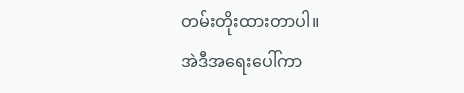တမ်းတိုးထားတာပါ။
အဲဒီအရေးပေါ်ကာ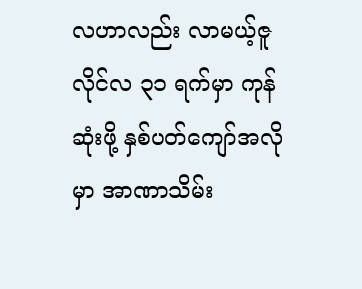လဟာလည်း လာမယ့်ဇူလိုင်လ ၃၁ ရက်မှာ ကုန်ဆုံးဖို့ နှစ်ပတ်ကျော်အလိုမှာ အာဏာသိမ်း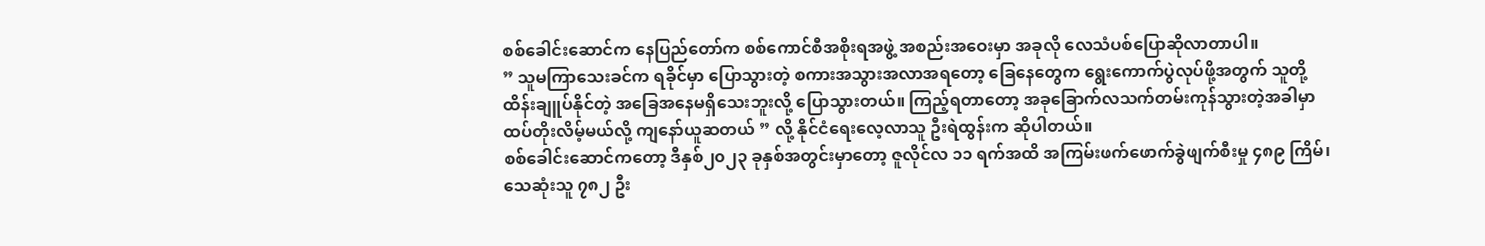စစ်ခေါင်းဆောင်က နေပြည်တော်က စစ်ကောင်စီအစိုးရအဖွဲ့ အစည်းအဝေးမှာ အခုလို လေသံပစ်ပြောဆိုလာတာပါ။
” သူမကြာသေးခင်က ရခိုင်မှာ ပြောသွားတဲ့ စကားအသွားအလာအရတော့ ခြေနေတွေက ရွေးကောက်ပွဲလုပ်ဖို့အတွက် သူတို့ထိန်းချူပ်နိုင်တဲ့ အခြေအနေမရှိသေးဘူးလို့ ပြောသွားတယ်။ ကြည့်ရတာတော့ အခုခြောက်လသက်တမ်းကုန်သွားတဲ့အခါမှာ ထပ်တိုးလိမ့်မယ်လို့ ကျနော်ယူဆတယ် ” လို့ နိုင်ငံရေးလေ့လာသူ ဦးရဲထွန်းက ဆိုပါတယ်။
စစ်ခေါင်းဆောင်ကတော့ ဒီနှစ်၂၀၂၃ ခုနှစ်အတွင်းမှာတော့ ဇူလိုင်လ ၁၁ ရက်အထိ အကြမ်းဖက်ဖောက်ခွဲဖျက်စီးမှု ၄၈၉ ကြိမ်၊ သေဆုံးသူ ၇၈၂ ဦး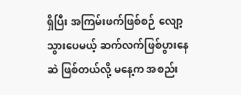ရှိပြီး အကြမ်းဖက်ဖြစ်စဉ် လျော့သွားပေမယ့် ဆက်လက်ဖြစ်ပွားနေဆဲ ဖြစ်တယ်လို့ မနေ့က အစည်း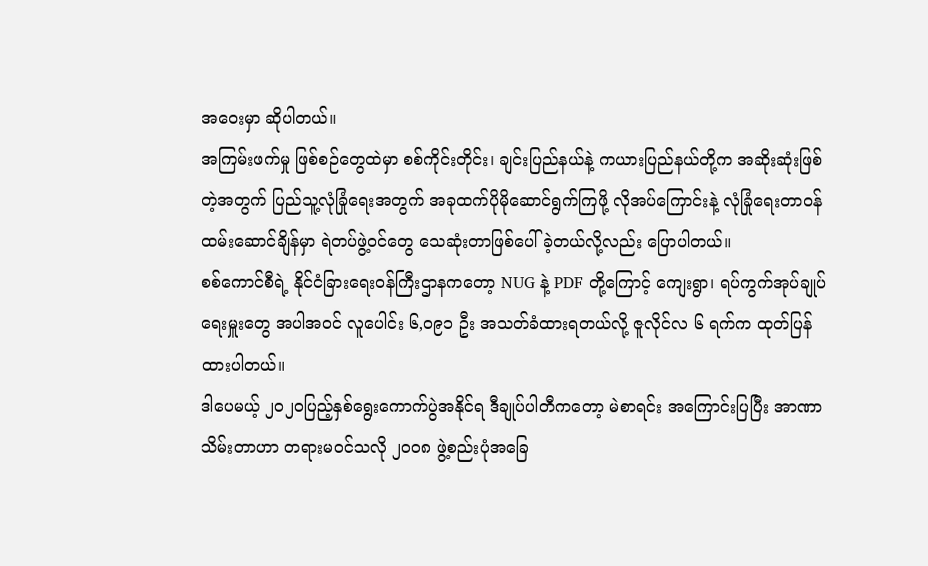အဝေးမှာ ဆိုပါတယ်။
အကြမ်းဖက်မှု ဖြစ်စဉ်တွေထဲမှာ စစ်ကိုင်းတိုင်း၊ ချင်းပြည်နယ်နဲ့ ကယားပြည်နယ်တို့က အဆိုးဆုံးဖြစ်တဲ့အတွက် ပြည်သူ့လုံခြုံရေးအတွက် အခုထက်ပိုမိုဆောင်ရွက်ကြဖို့ လိုအပ်ကြောင်းနဲ့ လုံခြုံရေးတာဝန်ထမ်းဆောင်ချိန်မှာ ရဲတပ်ဖွဲ့ဝင်တွေ သေဆုံးတာဖြစ်ပေါ်ခဲ့တယ်လို့လည်း ပြောပါတယ်။
စစ်ကောင်စီရဲ့ နိုင်ငံခြားရေးဝန်ကြီးဌာနကတော့ NUG နဲ့ PDF တို့ကြောင့် ကျေးရွာ၊ ရပ်ကွက်အုပ်ချုပ်ရေးမှူးတွေ အပါအဝင် လူပေါင်း ၆,၀၉၁ ဦး အသတ်ခံထားရတယ်လို့ ဇူလိုင်လ ၆ ရက်က ထုတ်ပြန်ထားပါတယ်။
ဒါပေမယ့် ၂၀၂ဝပြည့်နှစ်ရွေးကောက်ပွဲအနိုင်ရ ဒီချုပ်ပါတီကတော့ မဲစာရင်း အကြောင်းပြပြီး အာဏာသိမ်းတာဟာ တရားမဝင်သလို ၂၀၀၈ ဖွဲ့စည်းပုံအခြေ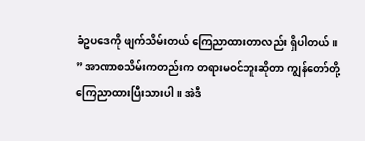ခံဥပဒေကို ဖျက်သိမ်းတယ် ကြေညာထားတာလည်း ရှိပါတယ်။
” အာဏာစသိမ်းကတည်းက တရားမဝင်ဘူးဆိုတာ ကျွန်တော်တို့ ကြေညာထားပြီးသားပါ။ အဲဒီ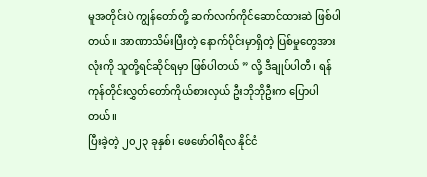မူအတိုင်းပဲ ကျွန်တော်တို့ ဆက်လက်ကိုင်ဆောင်ထားဆဲ ဖြစ်ပါတယ်။ အာဏာသိမ်းပြီးတဲ့ နောက်ပိုင်းမှာရှိတဲ့ ပြစ်မှုတွေအားလုံးကို သူတို့ရင်ဆိုင်ရမှာ ဖြစ်ပါတယ် ” လို့ ဒီချုပ်ပါတီ၊ ရန်ကုန်တိုင်းလွှတ်တော်ကိုယ်စားလှယ် ဦးဘိုဘိုဦးက ပြောပါတယ်။
ပြီးခဲ့တဲ့ ၂၀၂၃ ခုနှစ်၊ ဖေဖော်ဝါရီလ နိုင်ငံ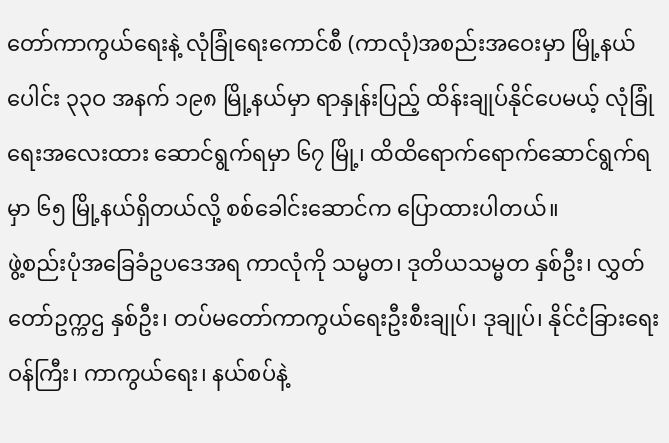တော်ကာကွယ်ရေးနဲ့ လုံခြုံရေးကောင်စီ (ကာလုံ)အစည်းအဝေးမှာ မြို့နယ်ပေါင်း ၃၃ဝ အနက် ၁၉၈ မြို့နယ်မှာ ရာနှုန်းပြည့် ထိန်းချုပ်နိုင်ပေမယ့် လုံခြုံရေးအလေးထား ဆောင်ရွက်ရမှာ ၆၇ မြို့၊ ထိထိရောက်ရောက်ဆောင်ရွက်ရမှာ ၆၅ မြို့နယ်ရှိတယ်လို့ စစ်ခေါင်းဆောင်က ပြောထားပါတယ်။
ဖွဲ့စည်းပုံအခြေခံဥပဒေအရ ကာလုံကို သမ္မတ၊ ဒုတိယသမ္မတ နှစ်ဦး၊ လွှတ်တော်ဥက္ကဌ နှစ်ဦး၊ တပ်မတော်ကာကွယ်ရေးဦးစီးချုပ်၊ ဒုချုပ်၊ နိုင်ငံခြားရေးဝန်ကြီး၊ ကာကွယ်ရေး၊ နယ်စပ်နဲ့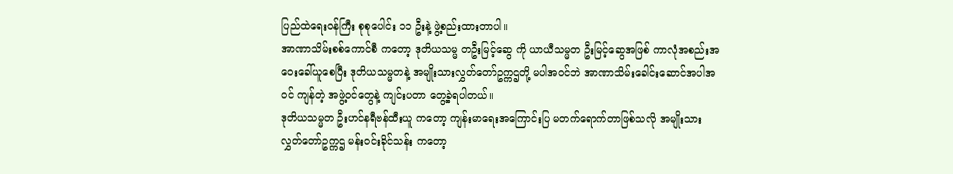ပြည်ထဲရေးဝန်ကြီး စုစုပေါင်း ၁၁ ဦးနဲ့ ဖွဲ့စည်းထားတာပါ။
အာဏာသိမ်းစစ်ကောင်စီ ကတော့ ဒုတိယသမ္မ တဦးမြင့်ဆွေ ကို ယာယီသမ္မတ ဦးမြင့်ဆွေအဖြစ် ကာလုံအစည်းအဝေးခေါ်ယူစေပြီး ဒုတိယသမ္မတနဲ့ အမျိုးသားလွှတ်တော်ဥက္ကဌတို့ မပါအဝင်ဘဲ အာဏာသိမ်းခေါင်းဆောင်အပါအဝင် ကျန်တဲ့ အဖွဲ့ဝင်တွေနဲ့ ကျင်းပတာ တွေ့ခဲ့ရပါတယ်။
ဒုတိယသမ္မတ ဦးဟင်နရီဗန်ထီးယူ ကတော့ ကျန်းမာရေးအကြောင်းပြ မတက်ရောက်တာဖြစ်သလို အမျိုးသားလွှတ်တော်ဥက္ကဌ မန်းဝင်းခိုင်သန်း ကတော့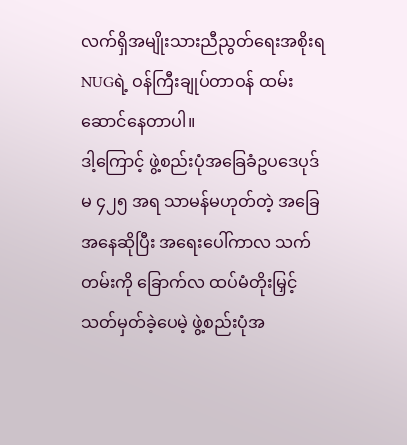လက်ရှိအမျိုးသားညီညွတ်ရေးအစိုးရ NUGရဲ့ ဝန်ကြီးချုပ်တာဝန် ထမ်းဆောင်နေတာပါ။
ဒါ့ကြောင့် ဖွဲ့စည်းပုံအခြေခံဥပဒေပုဒ်မ ၄၂၅ အရ သာမန်မဟုတ်တဲ့ အခြေအနေဆိုပြီး အရေးပေါ်ကာလ သက်တမ်းကို ခြောက်လ ထပ်မံတိုးမြှင့်သတ်မှတ်ခဲ့ပေမဲ့ ဖွဲ့စည်းပုံအ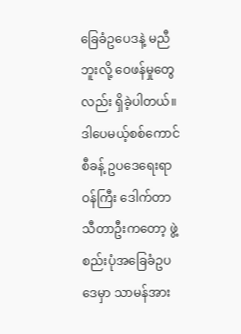ခြေခံဥပေဒနဲ့ မညီဘူးလို့ ဝေဖန်မှုတွေလည်း ရှိခဲ့ပါတယ်။
ဒါပေမယ့်စစ်ကောင်စီခန့် ဥပဒေရေးရာဝန်ကြီး ဒေါက်တာသီတာဦးကတော့ ဖွဲ့စည်းပုံအခြေခံဥပဒေမှာ သာမန်အား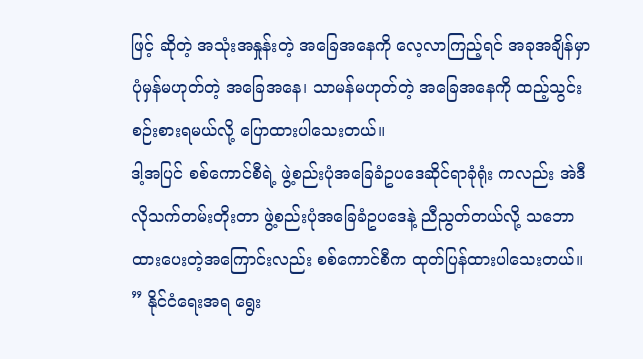ဖြင့် ဆိုတဲ့ အသုံးအနှုန်းတဲ့ အခြေအနေကို လေ့လာကြည့်ရင် အခုအချိန်မှာ ပုံမှန်မဟုတ်တဲ့ အခြေအနေ၊ သာမန်မဟုတ်တဲ့ အခြေအနေကို ထည့်သွင်းစဉ်းစားရမယ်လို့ ပြောထားပါသေးတယ်။
ဒါ့အပြင် စစ်ကောင်စီရဲ့ ဖွဲ့စည်းပုံအခြေခံဥပဒေဆိုင်ရာခုံရုံး ကလည်း အဲဒီလိုသက်တမ်းတိုးတာ ဖွဲ့စည်းပုံအခြေခံဥပဒေနဲ့ ညီညွတ်တယ်လို့ သဘောထားပေးတဲ့အကြောင်းလည်း စစ်ကောင်စီက ထုတ်ပြန်ထားပါသေးတယ်။
” နိုင်ငံရေးအရ ရွေး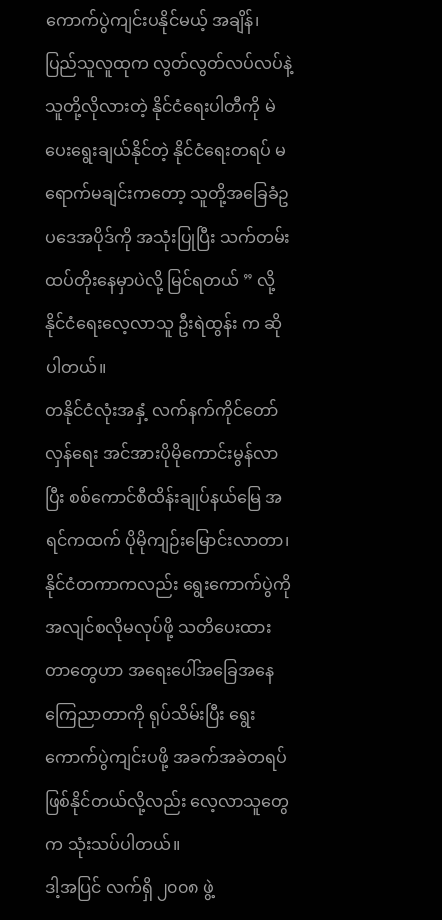ကောက်ပွဲကျင်းပနိုင်မယ့် အချိန်၊ ပြည်သူလူထုက လွတ်လွတ်လပ်လပ်နဲ့ သူတို့လိုလားတဲ့ နိုင်ငံရေးပါတီကို မဲပေးရွေးချယ်နိုင်တဲ့ နိုင်ငံရေးတရပ် မရောက်မချင်းကတော့ သူတို့အခြေခံဥပဒေအပိုဒ်ကို အသုံးပြုပြီး သက်တမ်းထပ်တိုးနေမှာပဲလို့ မြင်ရတယ် ” လို့ နိုင်ငံရေးလေ့လာသူ ဦးရဲထွန်း က ဆိုပါတယ်။
တနိုင်ငံလုံးအနှံ့ လက်နက်ကိုင်တော်လှန်ရေး အင်အားပိုမိုကောင်းမွန်လာပြီး စစ်ကောင်စီထိန်းချုပ်နယ်မြေ အရင်ကထက် ပိုမိုကျဉ်းမြောင်းလာတာ၊ နိုင်ငံတကာကလည်း ရွေးကောက်ပွဲကို အလျင်စလိုမလုပ်ဖို့ သတိပေးထားတာတွေဟာ အရေးပေါ်အခြေအနေကြေညာတာကို ရုပ်သိမ်းပြီး ရွေးကောက်ပွဲကျင်းပဖို့ အခက်အခဲတရပ်ဖြစ်နိုင်တယ်လို့လည်း လေ့လာသူတွေက သုံးသပ်ပါတယ်။
ဒါ့အပြင် လက်ရှိ ၂၀၀၈ ဖွဲ့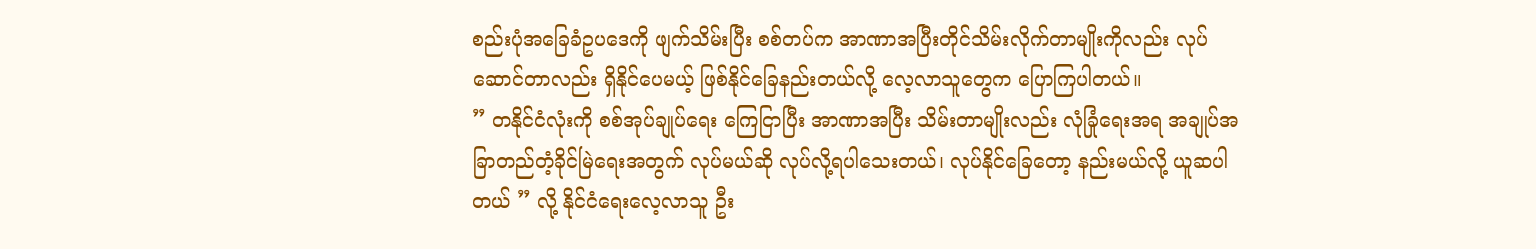စည်းပုံအခြေခံဥပဒေကို ဖျက်သိမ်းပြီး စစ်တပ်က အာဏာအပြီးတိုင်သိမ်းလိုက်တာမျိုးကိုလည်း လုပ်ဆောင်တာလည်း ရှိနိုင်ပေမယ့် ဖြစ်နိုင်ခြေနည်းတယ်လို့ လေ့လာသူတွေက ပြောကြပါတယ်။
” တနိုင်ငံလုံးကို စစ်အုပ်ချုပ်ရေး ကြေငြာပြီး အာဏာအပြီး သိမ်းတာမျိုးလည်း လုံခြုံရေးအရ အချုပ်အခြာတည်တံ့ခိုင်မြဲရေးအတွက် လုပ်မယ်ဆို လုပ်လို့ရပါသေးတယ်၊ လုပ်နိုင်ခြေတော့ နည်းမယ်လို့ ယူဆပါတယ် ” လို့ နိုင်ငံရေးလေ့လာသူ ဦး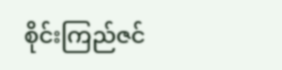စိုင်းကြည်ဇင်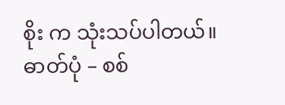စိုး က သုံးသပ်ပါတယ်။
ဓာတ်ပုံ – စစ်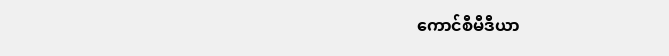ကောင်စီမီဒီယာ